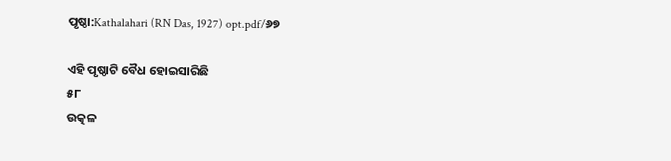ପୃଷ୍ଠା:Kathalahari (RN Das, 1927) opt.pdf/୬୭

ଏହି ପୃଷ୍ଠାଟି ବୈଧ ହୋଇସାରିଛି
୫୮
ଉତ୍କଳ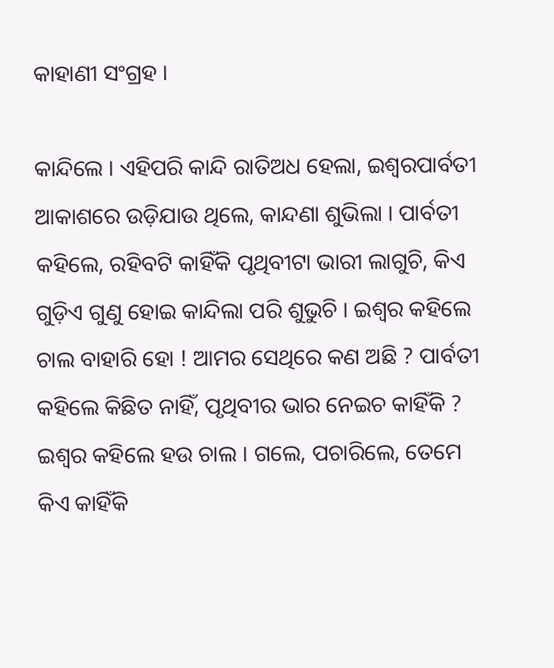କାହାଣୀ ସଂଗ୍ରହ ।

କାନ୍ଦିଲେ । ଏହିପରି କାନ୍ଦି ରାତିଅଧ ହେଲା, ଇଶ୍ୱରପାର୍ବତୀ ଆକାଶରେ ଉଡ଼ିଯାଉ ଥିଲେ, କାନ୍ଦଣା ଶୁଭିଲା । ପାର୍ବତୀ କହିଲେ, ରହିବଟି କାହିଁକି ପୃଥିବୀଟା ଭାରୀ ଲାଗୁଚି, କିଏ ଗୁଡ଼ିଏ ଗୁଣୁ ହୋଇ କାନ୍ଦିଲା ପରି ଶୁଭୁଚି । ଇଶ୍ୱର କହିଲେ ଚାଲ ବାହାରି ହୋ ! ଆମର ସେଥିରେ କଣ ଅଛି ? ପାର୍ବତୀ କହିଲେ କିଛିତ ନାହିଁ, ପୃଥିବୀର ଭାର ନେଇଚ କାହିଁକି ? ଇଶ୍ୱର କହିଲେ ହଉ ଚାଲ । ଗଲେ, ପଚାରିଲେ, ତେମେ କିଏ କାହିଁକି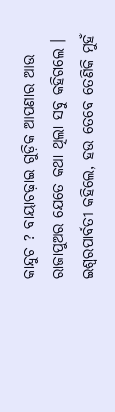କାନ୍ଦୁଚ ? ବାୟାଚଢ଼ାଇ ଗୁଡ଼ିକ ଆପଣାର ଆଉ ରାଜାପୁଅର ଯେତେ କଥା ଥିଲା ସବୁ କହିଗଲେ । ଇଶ୍ୱରପାର୍ବତୀ କହିଲେ, ହଉ ତେବେ ତେଣିକି ମୁହଁ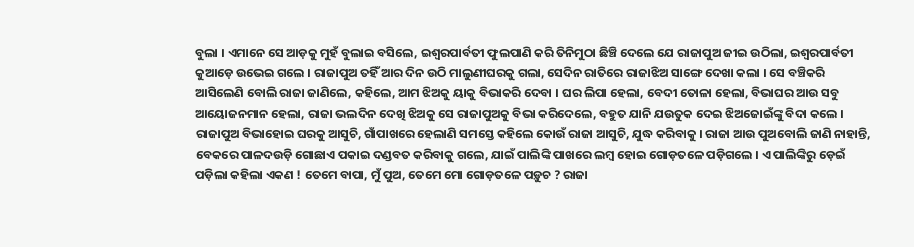ବୁଲା । ଏମାନେ ସେ ଆଡ଼କୁ ମୁହଁ ବୁଲାଇ ବସିଲେ, ଇଶ୍ୱରପାର୍ବତୀ ଫୁଲପାଣି କରି ତିନିମୁଠା ଛିଞ୍ଚି ଦେଲେ ଯେ ରାଜାପୁଅ ଜୀଇ ଉଠିଲା, ଇଶ୍ୱରପାର୍ବତୀ କୁଆଡ଼େ ଉଭେଇ ଗଲେ । ରାଜାପୁଅ ତହିଁ ଆର ଦିନ ଉଠି ମାଲୁଣୀଘରକୁ ଗଲା, ସେଦିନ ରାତିରେ ରାଜାଝିଅ ସାଙ୍ଗେ ଦେଖା କଲା । ସେ ବଞ୍ଚିକରି ଆସିଲେଣି ବୋଲି ରାଜା ଜାଣିଲେ, କହିଲେ, ଆମ ଝିଅକୁ ୟାକୁ ବିଭାକରି ଦେବା । ଘର ଲିପା ହେଲା, ବେଦୀ ତୋଳା ହେଲା, ବିଭାଘର ଆଉ ସବୁ ଆୟୋଜନମାନ ହେଲା, ରାଜା ଭଲଦିନ ଦେଖି ଝିଅକୁ ସେ ରାଜାପୁଅକୁ ବିଭା କରିଦେଲେ, ବହୁତ ଯାନି ଯଉତୁକ ଦେଇ ଝିଅଜୋଇଁଙ୍କୁ ବିଦା କଲେ । ରାଜାପୁଅ ବିଭାହୋଇ ଘରକୁ ଆସୁଚି, ଗାଁପାଖରେ ହେଲାଣି ସମସ୍ତେ କହିଲେ କୋଉଁ ରାଜା ଆସୁଚି, ଯୁଦ୍ଧ କରିବାକୁ । ରାଜା ଆଉ ପୁଅବୋଲି ଜାଣି ନାହାନ୍ତି, ବେକରେ ପାଳଦଉଡ଼ି ଗୋଛାଏ ପକାଇ ଦଣ୍ଡବତ କରିବାକୁ ଗଲେ, ଯାଇଁ ପାଲିଙ୍କି ପାଖରେ ଲମ୍ବ ହୋଇ ଗୋଡ଼ତଳେ ପଡ଼ିଗଲେ । ଏ ପାଲିଙ୍କିରୁ ଡ଼େଇଁ ପଡ଼ିଲା କହିଲା ଏକଣ ! ତେମେ ବାପା, ମୁଁ ପୁଅ, ତେମେ ମୋ ଗୋଡ଼ତଳେ ପଡ଼ୁଚ ? ରାଜା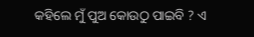କହିଲେ ମୁଁ ପୁଅ କୋଉଠୁ ପାଇବି ? ଏ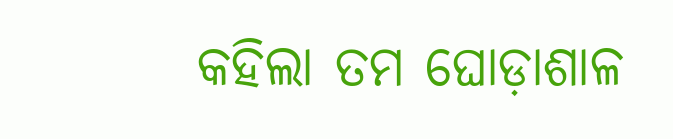କହିଲା ତମ ଘୋଡ଼ାଶାଳ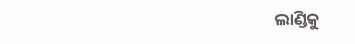ଲାଣ୍ଡିକୁ